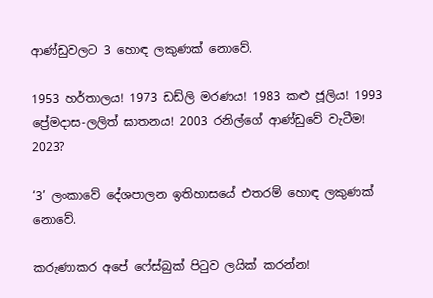ආණ්ඩුවලට 3 හොඳ ලකුණක් නොවේ.

1953 හර්තාලය! 1973 ඩඩ්ලි මරණය! 1983 කළු ජූලිය! 1993 ප්‍රේමදාස-ලලිත් ඝාතනය! 2003 රනිල්ගේ ආණ්ඩුවේ වැටීම! 2023?

‘3’ ලංකාවේ දේශපාලන ඉතිහාසයේ එතරම් හොඳ ලකුණක් නොවේ.

කරුණාකර අපේ ෆේස්බුක් පිටුව ලයික් කරන්න!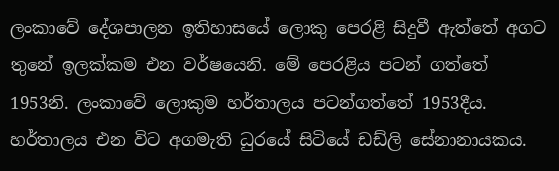ලංකාවේ දේශපාලන ඉතිහාසයේ ලොකු පෙරළි සිදුවී ඇත්තේ අගට තුනේ ඉලක්කම එන වර්ෂයෙනි. මේ පෙරළිය පටන් ගත්තේ 1953නි. ලංකාවේ ලොකුම හර්තාලය පටන්ගත්තේ 1953දීය. හර්තාලය එන විට අගමැති ධුරයේ සිටියේ ඩඩ්ලි සේනානායකය.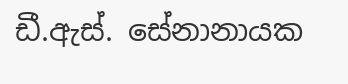ඩී.ඇස්. සේනානායක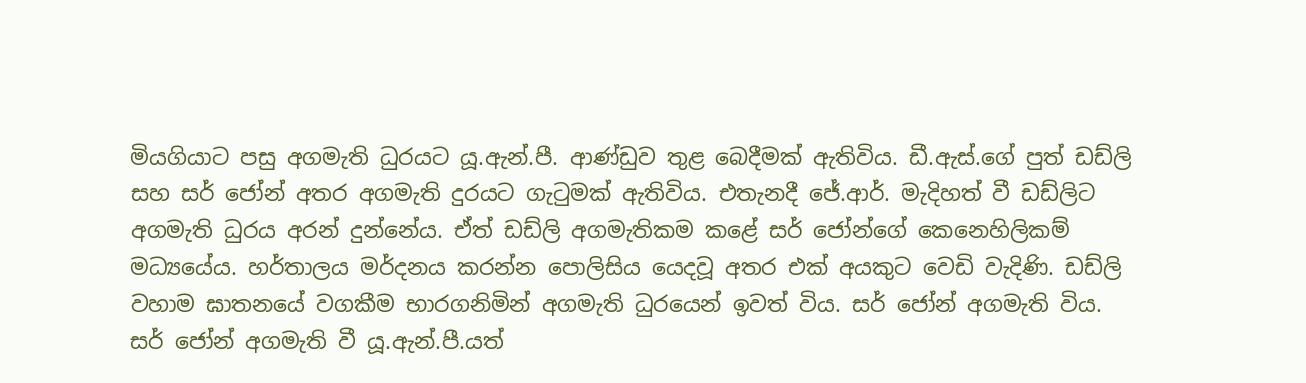මියගියාට පසු අගමැති ධුරයට යූ.ඇන්.පී. ආණ්ඩුව තුළ බෙදීමක් ඇතිවිය. ඩී.ඇස්.ගේ පුත් ඩඩ්ලි සහ සර් ජෝන් අතර අගමැති දුරයට ගැටුමක් ඇතිවිය. එතැනදී ජේ.ආර්. මැදිහත් වී ඩඩ්ලිට අගමැති ධුරය අරන් දුන්නේය. ඒත් ඩඩ්ලි අගමැතිකම කළේ සර් ජෝන්ගේ කෙනෙහිලිකම් මධ්‍යයේය. හර්තාලය මර්දනය කරන්න පොලිසිය යෙදවූ අතර එක් අයකුට වෙඩි වැදිණි. ඩඩ්ලි වහාම ඝාතනයේ වගකීම භාරගනිමින් අගමැති ධුරයෙන් ඉවත් විය. සර් ජෝන් අගමැති විය. සර් ජෝන් අගමැති වී යූ.ඇන්.පී.යත්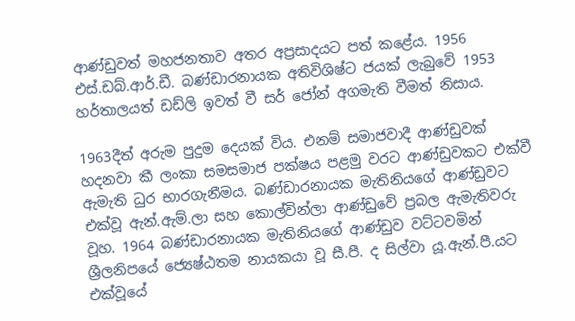ආණ්ඩුවත් මහජනතාව අතර අප්‍රසාදයට පත් කළේය. 1956 එස්.ඩබ්.ආර්.ඩී. බණ්ඩාරනායක අතිවිශිෂ්ට ජයක් ලැබුවේ 1953 හර්තාලයත් ඩඩ්ලි ඉවත් වී සර් ජෝන් අගමැති වීමත් නිසාය.

1963දීත් අරුම පුදුම දෙයක් විය. එනම් සමාජවාදී ආණ්ඩුවක් හදනවා කී ලංකා සමසමාජ පක්ෂය පළමු වරට ආණ්ඩුවකට එක්වී ඇමැති ධුර භාරගැනීමය. බණ්ඩාරනායක මැතිනියගේ ආණ්ඩුවට එක්වූ ඇන්.ඇම්.ලා සහ කොල්වින්ලා ආණ්ඩුවේ ප්‍රබල ඇමැතිවරු වූහ. 1964 බණ්ඩාරනායක මැතිනියගේ ආණ්ඩුව වට්ටවමින් ශ්‍රීලනිපයේ ජ්‍යෙෂ්ඨතම නායකයා වූ සී.පී. ද සිල්වා යූ.ඇන්.පී.යට එක්වූයේ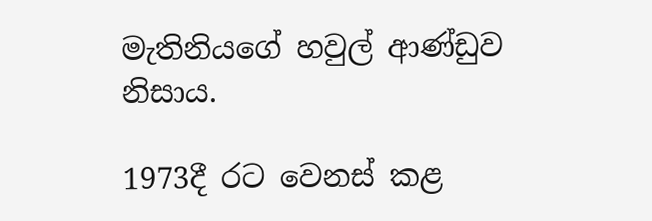මැතිනියගේ හවුල් ආණ්ඩුව නිසාය.

1973දී රට වෙනස් කළ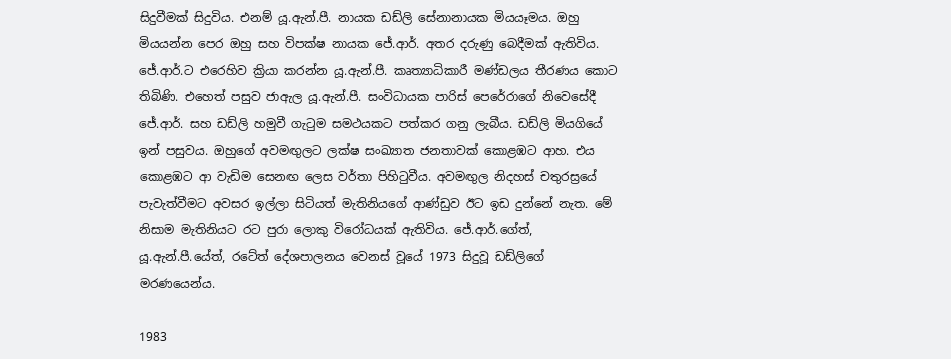සිදුවීමක් සිදුවිය. එනම් යූ.ඇන්.පී. නායක ඩඩ්ලි සේනානායක මියයෑමය. ඔහු මියයන්න පෙර ඔහු සහ විපක්ෂ නායක ජේ.ආර්. අතර දරුණු බෙදීමක් ඇතිවිය. ජේ.ආර්.ට එරෙහිව ක්‍රියා කරන්න යූ.ඇන්.පී. කෘත්‍යාධිකාරී මණ්ඩලය තීරණය කොට තිබිණි. එහෙත් පසුව ජාඇල යූ.ඇන්.පී. සංවිධායක පාරිස් පෙරේරාගේ නිවෙසේදී ජේ.ආර්. සහ ඩඩ්ලි හමුවී ගැටුම සමථයකට පත්කර ගනු ලැබීය. ඩඩ්ලි මියගියේ ඉන් පසුවය. ඔහුගේ අවමඟුලට ලක්ෂ සංඛ්‍යාත ජනතාවක් කොළඹට ආහ. එය කොළඹට ආ වැඩිම සෙනඟ ලෙස වර්තා පිහිටුවීය. අවමඟුල නිදහස් චතුරස්‍රයේ පැවැත්වීමට අවසර ඉල්ලා සිටියත් මැතිනියගේ ආණ්ඩුව ඊට ඉඩ දුන්නේ නැත. මේ නිසාම මැතිනියට රට පුරා ලොකු විරෝධයක් ඇතිවිය. ජේ.ආර්.ගේත්, යූ.ඇන්.පී.යේත්, රටේත් දේශපාලනය වෙනස් වූයේ 1973 සිදුවූ ඩඩ්ලිගේ මරණයෙන්ය.

1983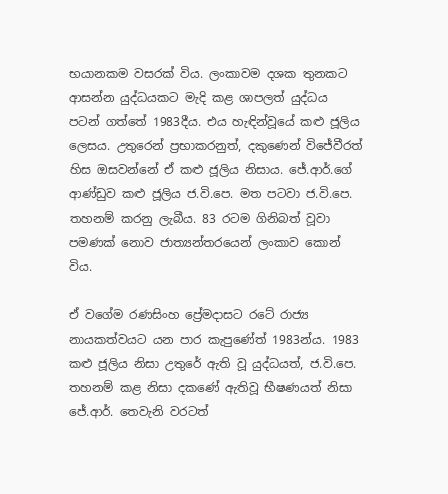භයානකම වසරක් විය. ලංකාවම දශක තුනකට ආසන්න යුද්ධයකට මැදි කළ ශාපලත් යුද්ධය පටන් ගත්තේ 1983දීය. එය හැඳින්වූයේ කළු ජූලිය ලෙසය. උතුරෙන් ප්‍රභාකරනුත්, දකුණෙන් විජේවීරත් හිස ඔසවන්නේ ඒ කළු ජූලිය නිසාය. ජේ.ආර්.ගේ ආණ්ඩුව කළු ජූලිය ජ.වි.පෙ. මත පටවා ජ.වි.පෙ. තහනම් කරනු ලැබීය. 83 රටම ගිනිබත් වූවා පමණක් නොව ජාත්‍යන්තරයෙන් ලංකාව කොන් විය.

ඒ වගේම රණසිංහ ප්‍රේමදාසට රටේ රාජ්‍ය නායකත්වයට යන පාර කැපුණේත් 1983න්ය. 1983 කළු ජූලිය නිසා උතුරේ ඇති වූ යුද්ධයත්, ජ.වි.පෙ. තහනම් කළ නිසා දකණේ ඇතිවූ භීෂණයත් නිසා ජේ.ආර්. තෙවැනි වරටත්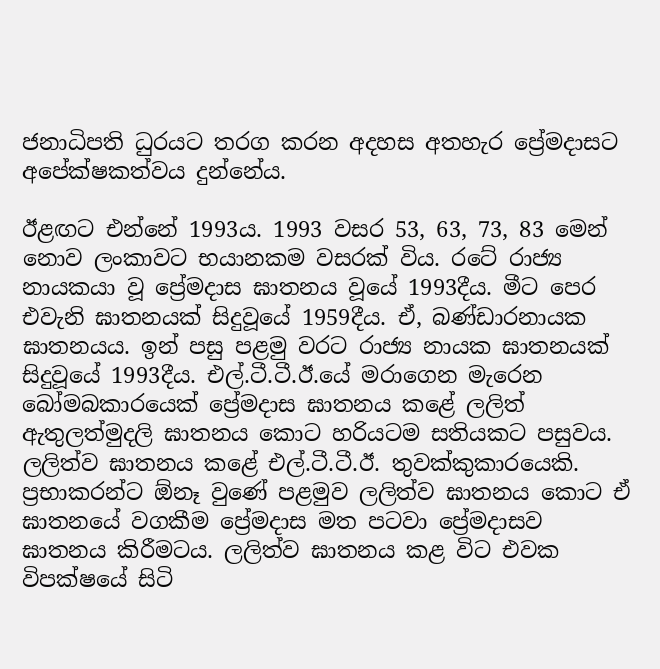ජනාධිපති ධුරයට තරග කරන අදහස අතහැර ප්‍රේමදාසට අපේක්ෂකත්වය දුන්නේය.

ඊළඟට එන්නේ 1993ය. 1993 වසර 53, 63, 73, 83 මෙන් නොව ලංකාවට භයානකම වසරක් විය. රටේ රාජ්‍ය නායකයා වූ ප්‍රේමදාස ඝාතනය වූයේ 1993දීය. මීට පෙර එවැනි ඝාතනයක් සිදුවූයේ 1959දීය. ඒ, බණ්ඩාරනායක ඝාතනයය. ඉන් පසු පළමු වරට රාජ්‍ය නායක ඝාතනයක් සිදුවූයේ 1993දීය. එල්.ටී.ටී.ඊ.යේ මරාගෙන මැරෙන බෝමබකාරයෙක් ප්‍රේමදාස ඝාතනය කළේ ලලිත් ඇතුලත්මුදලි ඝාතනය කොට හරියටම සතියකට පසුවය. ලලිත්ව ඝාතනය කළේ එල්.ටී.ටී.ඊ. තුවක්කුකාරයෙකි. ප්‍රභාකරන්ට ඕනෑ වුණේ පළමුව ලලිත්ව ඝාතනය කොට ඒ ඝාතනයේ වගකීම ප්‍රේමදාස මත පටවා ප්‍රේමදාසව ඝාතනය කිරීමටය. ලලිත්ව ඝාතනය කළ විට එවක විපක්ෂයේ සිටි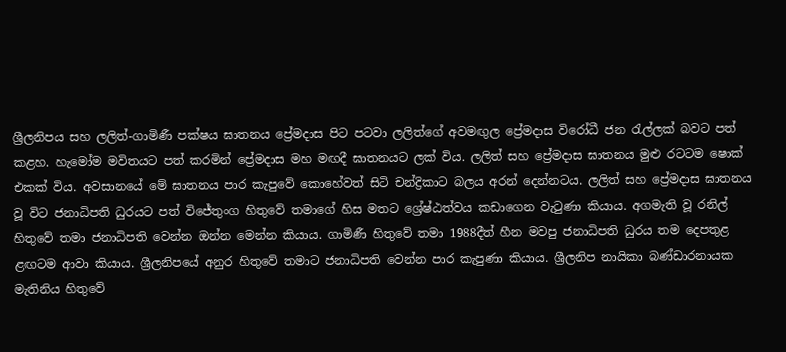ශ්‍රීලනිපය සහ ලලිත්-ගාමිණී පක්ෂය ඝාතනය ප්‍රේමදාස පිට පටවා ලලිත්ගේ අවමඟුල ප්‍රේමදාස විරෝධී ජන රැල්ලක් බවට පත් කළහ. හැමෝම මවිතයට පත් කරමින් ප්‍රේමදාස මහ මඟදී ඝාතනයට ලක් විය. ලලිත් සහ ප්‍රේමදාස ඝාතනය මුළු රටටම ෂොක් එකක් විය. අවසානයේ මේ ඝාතනය පාර කැපුවේ කොහේවත් සිටි චන්ද්‍රිකාට බලය අරන් දෙන්නටය. ලලිත් සහ ප්‍රේමදාස ඝාතනය වූ විට ජනාධිපති ධුරයට පත් විජේතුංග හිතුවේ තමාගේ හිස මතට ශ්‍රේෂ්ඨත්වය කඩාගෙන වැටුණා කියාය. අගමැති වූ රනිල් හිතුවේ තමා ජනාධිපති වෙන්න ඔන්න මෙන්න කියාය. ගාමිණී හිතුවේ තමා 1988දීත් හීන මවපු ජනාධිපති ධුරය තම දෙපතුළ ළඟටම ආවා කියාය. ශ්‍රීලනිපයේ අනුර හිතුවේ තමාට ජනාධිපති වෙන්න පාර කැපුණා කියාය. ශ්‍රීලනිප නායිකා බණ්ඩාරනායක මැතිනිය හිතුවේ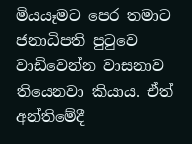මියයෑමට පෙර තමාට ජනාධිපති පුටුවෙ වාඩිවෙන්න වාසනාව තියෙනවා කියාය. ඒත් අන්තිමේදී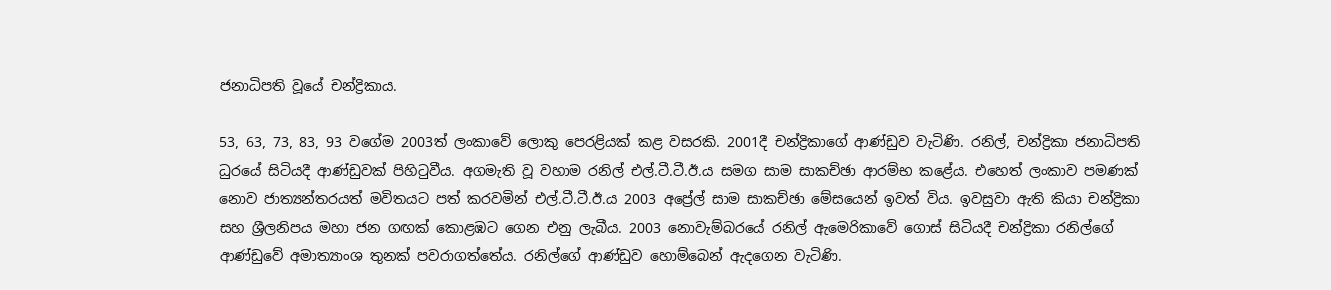ජනාධිපති වූයේ චන්ද්‍රිකාය.

53, 63, 73, 83, 93 වගේම 2003ත් ලංකාවේ ලොකු පෙරළියක් කළ වසරකි. 2001දී චන්ද්‍රිකාගේ ආණ්ඩුව වැටිණි. රනිල්, චන්ද්‍රිකා ජනාධිපති ධුරයේ සිටියදී ආණ්ඩුවක් පිහිටුවීය. අගමැති වූ වහාම රනිල් එල්.ටී.ටී.ඊ.ය සමග සාම සාකච්ඡා ආරම්භ කළේය. එහෙත් ලංකාව පමණක් නොව ජාත්‍යන්තරයත් මවිතයට පත් කරවමින් එල්.ටී.ටී.ඊ.ය 2003 අප්‍රේල් සාම සාකච්ඡා මේසයෙන් ඉවත් විය. ඉවසුවා ඇති කියා චන්ද්‍රිකා සහ ශ්‍රීලනිපය මහා ජන ගඟක් කොළඹට ගෙන එනු ලැබීය. 2003 නොවැම්බරයේ රනිල් ඇමෙරිකාවේ ගොස් සිටියදී චන්ද්‍රිකා රනිල්ගේ ආණ්ඩුවේ අමාත්‍යාංශ තුනක් පවරාගත්තේය. රනිල්ගේ ආණ්ඩුව හොම්බෙන් ඇදගෙන වැටිණි.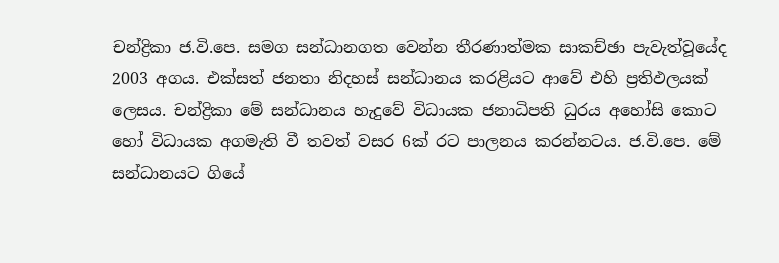චන්ද්‍රිකා ජ.වි.පෙ. සමග සන්ධානගත වෙන්න තීරණාත්මක සාකච්ඡා පැවැත්වූයේද 2003 අගය. එක්සත් ජනතා නිදහස් සන්ධානය කරළියට ආවේ එහි ප්‍රතිඵලයක් ලෙසය. චන්ද්‍රිකා මේ සන්ධානය හැදුවේ විධායක ජනාධිපති ධුරය අහෝසි කොට හෝ විධායක අගමැති වී තවත් වසර 6ක් රට පාලනය කරන්නටය. ජ.වි.පෙ. මේ සන්ධානයට ගියේ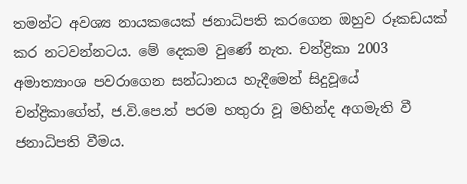තමන්ට අවශ්‍ය නායකයෙක් ජනාධිපති කරගෙන ඔහුව රූකඩයක් කර නටවන්නටය. මේ දෙකම වුණේ නැත. චන්ද්‍රිකා 2003 අමාත්‍යාංශ පවරාගෙන සන්ධානය හැදීමෙන් සිදුවූයේ චන්ද්‍රිකාගේත්, ජ.වි.පෙ.ත් පරම හතුරා වූ මහින්ද අගමැති වී ජනාධිපති වීමය.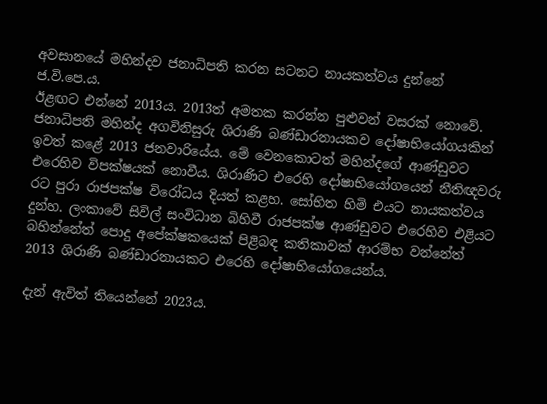අවසානයේ මහින්දව ජනාධිපති කරන සටනට නායකත්වය දුන්නේ ජ.වි.පෙ.ය.
ඊළඟට එන්නේ 2013ය. 2013ත් අමතක කරන්න පුළුවන් වසරක් නොවේ. ජනාධිපති මහින්ද අගවිනිසුරු ශිරාණි බණ්ඩාරනායකව දෝෂාභියෝගයකින් ඉවත් කළේ 2013 ජනවාරියේය. මේ වෙනකොටත් මහින්දගේ ආණ්ඩුවට එරෙහිව විපක්ෂයක් නොවීය. ශිරාණිට එරෙහි දෝෂාභියෝගයෙන් නීතිඥවරු රට පුරා රාජපක්ෂ විරෝධය දියත් කළහ. සෝභිත හිමි එයට නායකත්වය දුන්හ. ලංකාවේ සිවිල් සංවිධාන බිහිවී රාජපක්ෂ ආණ්ඩුවට එරෙහිව එළියට බහින්නේත් පොදු අපේක්ෂකයෙක් පිළිබඳ කතිකාවක් ආරම්භ වන්නේත් 2013 ශිරාණි බණ්ඩාරනායකට එරෙහි දෝෂාභියෝගයෙන්ය.

දැන් ඇවිත් තියෙන්නේ 2023ය.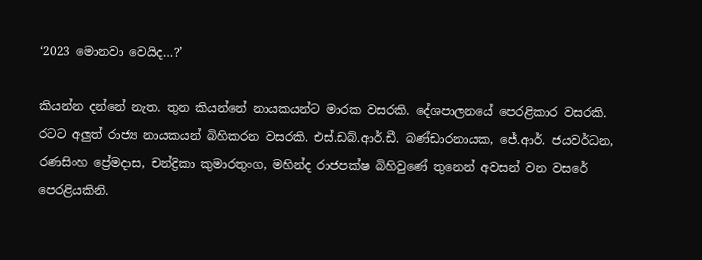‘2023 මොනවා වෙයිද…?’

කියන්න දන්නේ නැත. තුන කියන්නේ නායකයන්ට මාරක වසරකි. දේශපාලනයේ පෙරළිකාර වසරකි. රටට අලුත් රාජ්‍ය නායකයන් බිහිකරන වසරකි. එස්.ඩබ්.ආර්.ඩී. බණ්ඩාරනායක, ජේ.ආර්. ජයවර්ධන, රණසිංහ ප්‍රේමදාස, චන්ද්‍රිකා කුමාරතුංග, මහින්ද රාජපක්ෂ බිහිවුණේ තුනෙන් අවසන් වන වසරේ පෙරළියකිනි.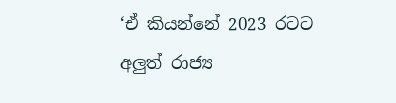‘ඒ කියන්නේ 2023 රටට අලුත් රාජ්‍ය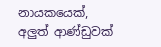නායකයෙක්, අලුත් ආණ්ඩුවක්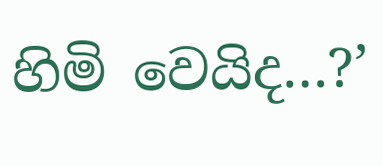හිමි වෙයිද…?’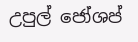උපුල් ජෝශප්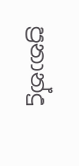ප්‍රනාන්දු